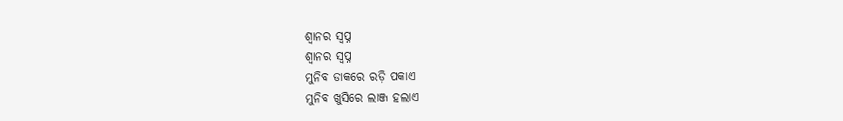ଶ୍ୱାନର ସ୍ବପ୍ନ
ଶ୍ୱାନର ସ୍ବପ୍ନ
ମୁନିବ ଡାକରେ ରଡ଼ି ପକାଏ
ମୁନିବ ଖୁସିରେ ଲାଞ୍ଜ ହଲାଏ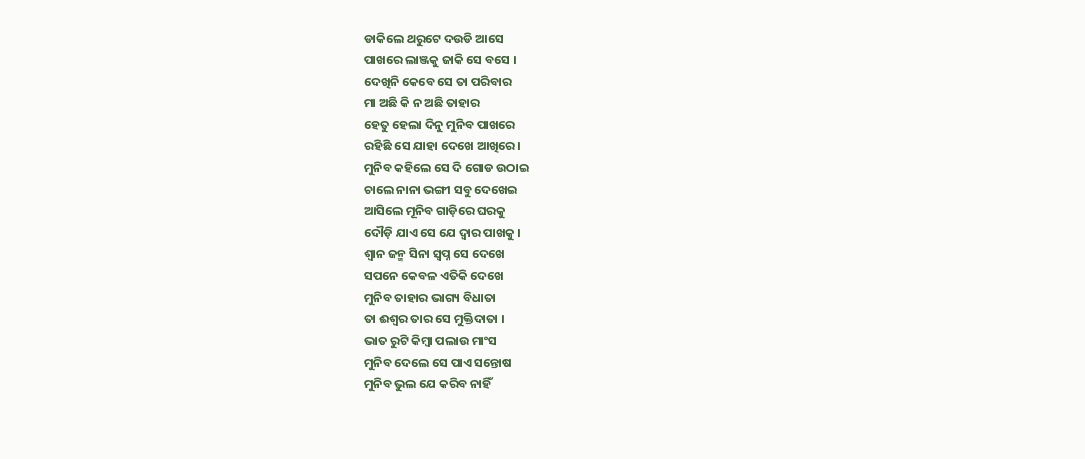ଡାକିଲେ ଥରୁଟେ ଦଉଡି ଆସେ
ପାଖରେ ଲାଞ୍ଜକୁ ଜାକି ସେ ବସେ ।
ଦେଖିନି କେବେ ସେ ତା ପରିବାର
ମା ଅଛି କି ନ ଅଛି ତାହାର
ହେତୁ ହେଲା ଦିନୁ ମୁନିବ ପାଖରେ
ରହିଛି ସେ ଯାହା ଦେଖେ ଆଖିରେ ।
ମୁନିବ କହିଲେ ସେ ଦି ଗୋଡ ଉଠାଇ
ଚାଲେ ନାନା ଭଙ୍ଗୀ ସବୁ ଦେଖେଇ
ଆସିଲେ ମୂନିବ ଗାଡ଼ିରେ ଘରକୁ
ଦୌଡ଼ି ଯାଏ ସେ ଯେ ଦ୍ଵାର ପାଖକୁ ।
ଶ୍ୱାନ ଜନ୍ମ ସିନା ସ୍ଵପ୍ନ ସେ ଦେଖେ
ସପନେ କେବଳ ଏତିକି ଦେଖେ
ମୁନିବ ତାହାର ଭାଗ୍ୟ ବିଧାତା
ତା ଈଶ୍ୱର ତାର ସେ ମୁକ୍ତିଦାତା ।
ଭାତ ରୁଟି କିମ୍ବା ପଲାଉ ମାଂସ
ମୁନିବ ଦେଲେ ସେ ପାଏ ସନ୍ତୋଷ
ମୁନିବ ଭୁଲ ଯେ କରିବ ନାହିଁ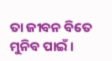ତା ଜୀବନ ବିତେ ମୁନିବ ପାଇଁ ।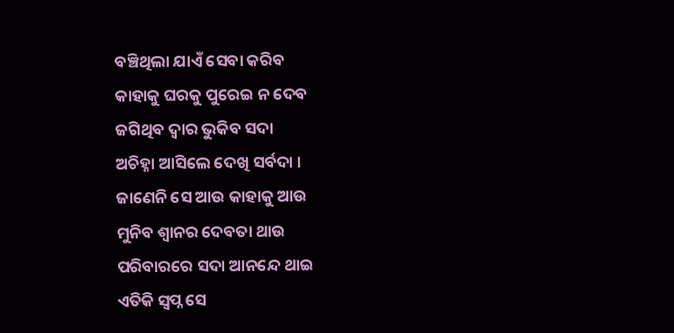ବଞ୍ଚିଥିଲା ଯାଏଁ ସେବା କରିବ
କାହାକୁ ଘରକୁ ପୁରେଇ ନ ଦେବ
ଜଗିଥିବ ଦ୍ଵାର ଭୁକିବ ସଦା
ଅଚିହ୍ନା ଆସିଲେ ଦେଖି ସର୍ବଦା ।
ଜାଣେନି ସେ ଆଉ କାହାକୁ ଆଉ
ମୁନିବ ଶ୍ୱାନର ଦେବତା ଥାଉ
ପରିବାରରେ ସଦା ଆନନ୍ଦେ ଥାଇ
ଏତିକି ସ୍ବପ୍ନ ସେ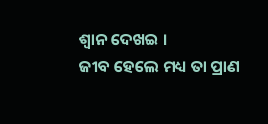ଶ୍ଵାନ ଦେଖଇ ।
ଜୀବ ହେଲେ ମଧ୍ୟ ତା ପ୍ରାଣ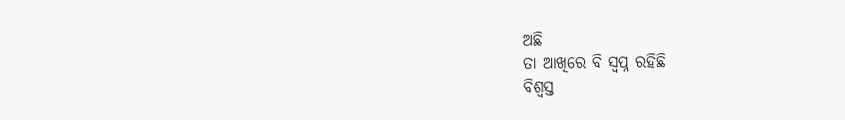ଅଛି
ତା ଆଖିରେ ବି ସ୍ଵପ୍ନ ରହିଛି
ବିଶ୍ଵସ୍ତ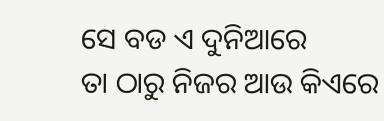ସେ ବଡ ଏ ଦୁନିଆରେ
ତା ଠାରୁ ନିଜର ଆଉ କିଏରେ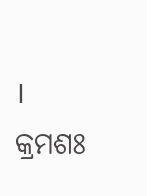।
କ୍ରମଶଃ